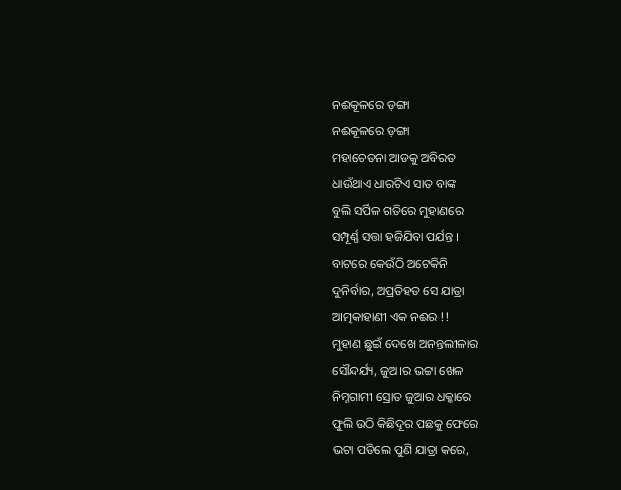ନଈକୂଳରେ ଡ଼ଙ୍ଗା
ନଈକୂଳରେ ଡ଼ଙ୍ଗା
ମହାଚେତନା ଆଡକୁ ଅବିରତ
ଧାଉଁଥାଏ ଧାରଟିଏ ସାତ ବାଙ୍କ
ବୁଲି ସର୍ପିଳ ଗତିରେ ମୁହାଣରେ
ସମ୍ପୂର୍ଣ୍ଣ ସତ୍ତା ହଜିଯିବା ପର୍ଯନ୍ତ ।
ବାଟରେ କେଉଁଠି ଅଟେକିନି
ଦୁନିର୍ବାର, ଅପ୍ରତିହତ ସେ ଯାତ୍ରା
ଆତ୍ମକାହାଣୀ ଏକ ନଈର !!
ମୁହାଣ ଛୁଇଁ ଦେଖେ ଅନନ୍ତଲୀଳାର
ସୌନ୍ଦର୍ଯ୍ୟ, ଜୁଅ।ର ଭଟ୍ଟା ଖେଳ
ନିମ୍ନଗାମୀ ସ୍ରୋତ ଜୁଆର ଧକ୍କାରେ
ଫୁଲି ଉଠି କିଛିଦୂର ପଛକୁ ଫେରେ
ଭଟା ପଡିଲେ ପୁଣି ଯାତ୍ରା କରେ,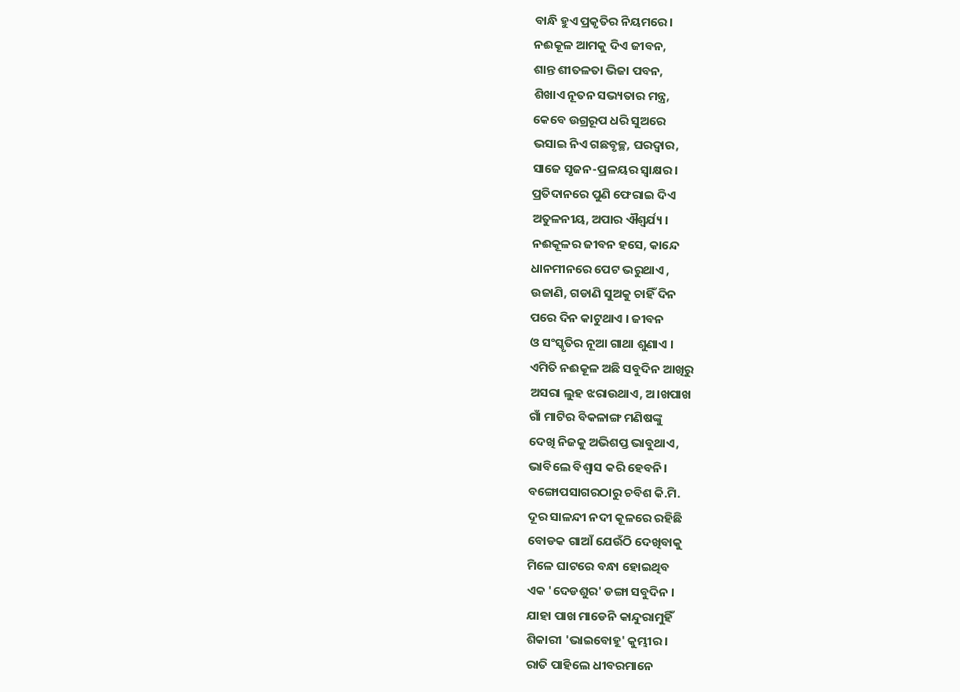ବାନ୍ଧି ହୁଏ ପ୍ରକୃତିର ନିୟମରେ।
ନଈକୂଳ ଆମକୁ ଦିଏ ଜୀବନ,
ଶାନ୍ତ ଶୀତଳତା ଭିଜା ପବନ,
ଶିଖାଏ ନୂତନ ସଭ୍ୟତାର ମନ୍ତ୍ର,
କେବେ ଉଗ୍ରରୂପ ଧରି ସୁଅରେ
ଭସାଇ ନିଏ ଗଛବୃଚ୍ଛ, ଘରଦ୍ୱାର,
ସାଜେ ସୃଜନ-ପ୍ରଳୟର ସ୍ୱାକ୍ଷର।
ପ୍ରତିଦାନରେ ପୁଣି ଫେରାଇ ଦିଏ
ଅତୁଳନୀୟ, ଅପାର ଐଶ୍ୱର୍ଯ୍ୟ ।
ନଈକୂଳର ଜୀବନ ହସେ, କାନ୍ଦେ
ଧାନମୀନରେ ପେଟ ଭରୁଥାଏ ,
ଉଜାଣି, ଗଡାଣି ସୁଅକୁ ଚାହିଁ ଦିନ
ପରେ ଦିନ କାଟୁଥାଏ । ଜୀବନ
ଓ ସଂସ୍କୃତିର ନୂଆ ଗାଥା ଶୁଣାଏ ।
ଏମିତି ନଈକୂଳ ଅଛି ସବୁଦିନ ଆଖିରୁ
ଅସରା ଲୁହ ଝରାଉଥାଏ, ଅ।ଖପାଖ
ଗାଁ ମାଟିର ବିକଳାଙ୍ଗ ମଣିଷଙ୍କୁ
ଦେଖି ନିଜକୁ ଅଭିଶପ୍ତ ଭାବୁଥାଏ,
ଭାବିଲେ ବିଶ୍ୱାସ କରି ହେବନି।
ବଙ୍ଗୋପସାଗରଠାରୁ ଚବିଶ କି.ମି.
ଦୂର ସାଳନ୍ଦୀ ନଦୀ କୂଳରେ ରହିଛି
ବୋଡକ ଗାଆଁ ଯେଉଁଠି ଦେଖିବାକୁ
ମିଳେ ଘାଟରେ ବନ୍ଧା ହୋଇଥିବ
ଏକ 'ଦେଡଶୁର' ଡଙ୍ଗା ସବୁଦିନ ।
ଯାହା ପାଖ ମାଡେନି କାନ୍ଦୁରାମୁହିଁ
ଶିକାରୀ 'ଭାଇବୋହୂ' କୁମ୍ଭୀର ।
ରାତି ପାହିଲେ ଧୀବରମାନେ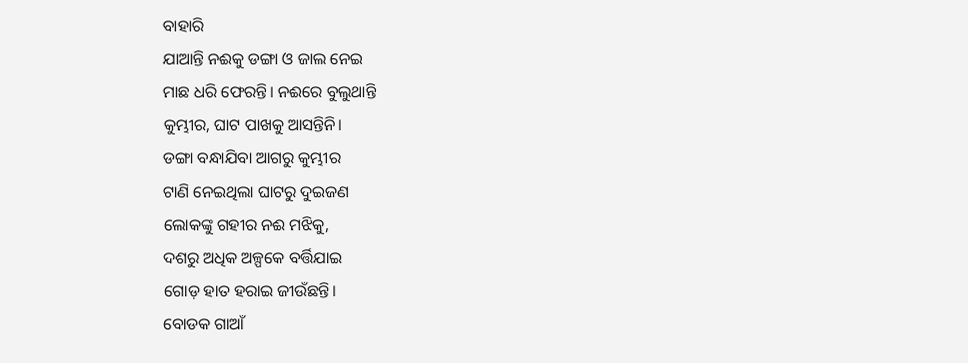ବାହାରି
ଯାଆନ୍ତି ନଈକୁ ଡଙ୍ଗା ଓ ଜାଲ ନେଇ
ମାଛ ଧରି ଫେରନ୍ତି। ନଈରେ ବୁଲୁଥାନ୍ତି
କୁମ୍ଭୀର, ଘାଟ ପାଖକୁ ଆସନ୍ତିନି।
ଡଙ୍ଗା ବନ୍ଧାଯିବା ଆଗରୁ କୁମ୍ଭୀର
ଟାଣି ନେଇଥିଲା ଘାଟରୁ ଦୁଇଜଣ
ଲୋକଙ୍କୁ ଗହୀର ନଈ ମଝିକୁ,
ଦଶରୁ ଅଧିକ ଅଳ୍ପକେ ବର୍ତ୍ତିଯାଇ
ଗୋଡ଼ ହାତ ହରାଇ ଜୀଉଁଛନ୍ତି।
ବୋଡକ ଗାଆଁ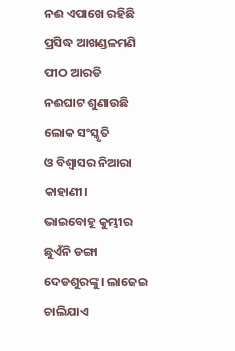ନଈ ଏପାଖେ ରହିଛି
ପ୍ରସିଦ୍ଧ ଆଖଣ୍ଡଳମଣି ପୀଠ ଆରଡି
ନଈଘାଟ ଶୁଣାଉଛି ଲୋକ ସଂସ୍କୃତି
ଓ ବିଶ୍ୱାସର ନିଆରା କାହାଣୀ।
ଭାଇବୋହୂ କୁମ୍ଭୀର ଛୁଏଁନି ଡଙ୍ଗା
ଦେଡଶୁରଙ୍କୁ। ଲାଜେଇ ଚାଲିଯାଏ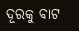ଦୂରକୁ ବାଟ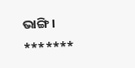ଭାଙ୍ଗି ।
*******